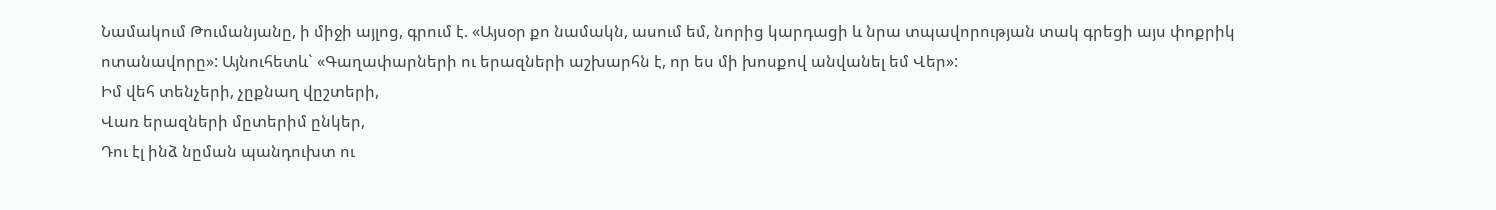Նամակում Թումանյանը, ի միջի այլոց, գրում է. «Այսօր քո նամակն, ասում եմ, նորից կարդացի և նրա տպավորության տակ գրեցի այս փոքրիկ ոտանավորը»: Այնուհետև` «Գաղափարների ու երազների աշխարհն է, որ ես մի խոսքով անվանել եմ Վեր»:
Իմ վեհ տենչերի, չըքնաղ վըշտերի,
Վառ երազների մըտերիմ ընկեր,
Դու էլ ինձ նըման պանդուխտ ու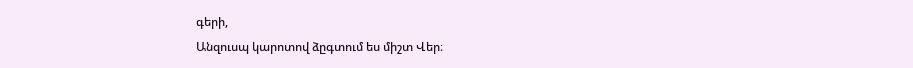գերի,
Անզուսպ կարոտով ձըգտում ես միշտ Վեր։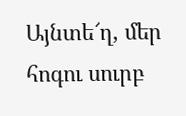Այնտե՜ղ, մեր հոգու սուրբ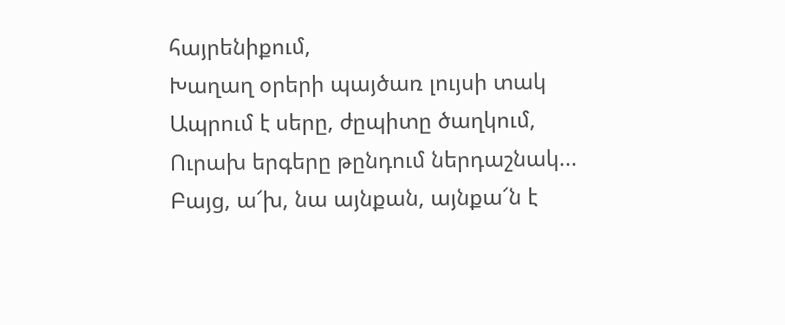հայրենիքում,
Խաղաղ օրերի պայծառ լույսի տակ
Ապրում է սերը, ժըպիտը ծաղկում,
Ուրախ երգերը թընդում ներդաշնակ...
Բայց, ա՜խ, նա այնքան, այնքա՜ն է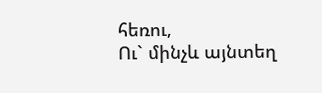հեռու,
Ու` մինչև այնտեղ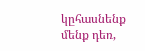կըհասնենք մենք դեռ,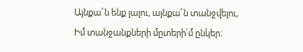Այնքա՜ն ենք լալու, այնքա՜ն տանջվելու,
Իմ տանջանքների մըտերի՛մ ընկեր։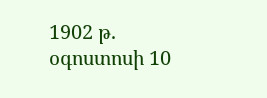1902 թ. օգոստոսի 10